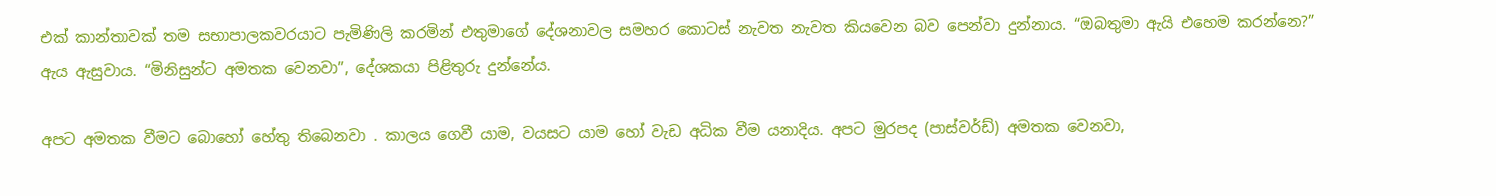එක් කාන්තාවක් තම සභාපාලකවරයාට පැමිණිලි කරමින් එතුමාගේ දේශනාවල සමහර කොටස් නැවත නැවත කියවෙන බව පෙන්වා දුන්නාය. “ඔබතුමා ඇයි එහෙම කරන්නෙ?” ඇය ඇසුවාය. “මිනිසුන්ට අමතක වෙනවා”, දේශකයා පිළිතුරු දුන්නේය.

අපට අමතක වීමට බොහෝ හේතු තිබෙනවා . කාලය ගෙවී යාම, වයසට යාම හෝ වැඩ අධික වීම යනාදිය. අපට මුරපද (පාස්වර්ඩ්) අමතක වෙනවා,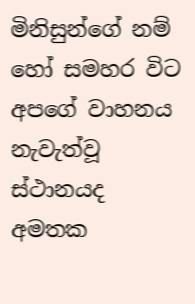මිනිසුන්ගේ නම් හෝ සමහර විට අපගේ වාහනය නැවැත්වූ ස්ථානයද අමතක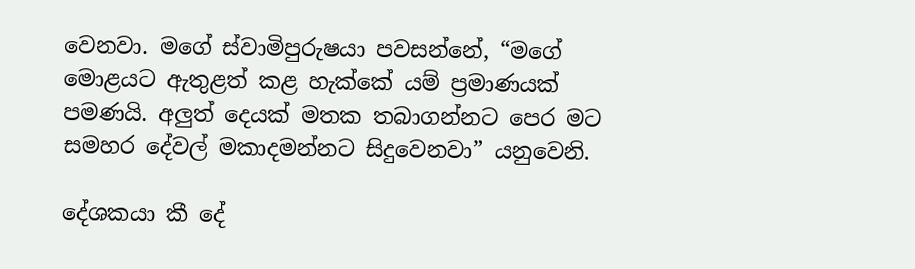වෙනවා. මගේ ස්වාමිපුරුෂයා පවසන්නේ, “මගේ මොළයට ඇතුළත් කළ හැක්කේ යම් ප්‍රමාණයක් පමණයි. අලුත් දෙයක් මතක තබාගන්නට පෙර මට සමහර දේවල් මකාදමන්නට සිදුවෙනවා” යනුවෙනි.

දේශකයා කී දේ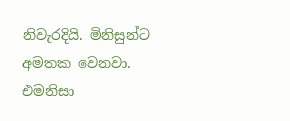නිවැරදියි. මිනිසුන්ට අමතක වෙනවා. එමනිසා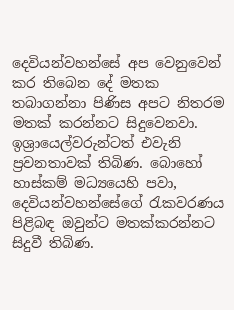දෙවියන්වහන්සේ අප වෙනුවෙන් කර තිබෙන දේ මතක තබාගන්නා පිණිස අපට නිතරම මතක් කරන්නට සිදුවෙනවා. ඉශ්‍රායෙල්වරුන්ටත් එවැනි ප්‍රවනතාවක් තිබිණ. බොහෝ හාස්කම් මධ්‍යයෙහි පවා, දෙවියන්වහන්සේගේ රැකවරණය පිළිබඳ ඔවුන්ට මතක්කරන්නට සිදුවී තිබිණ.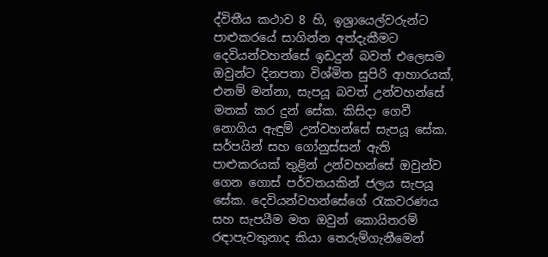ද්විතීය කථාව 8 හි, ඉශ්‍රායෙල්වරුන්ට පාළුකරයේ සාගින්න අත්දැකීමට දෙවියන්වහන්සේ ඉඩදුන් බවත් එලෙසම ඔවුන්ට දිනපතා විශ්මිත සුපිරි ආහාරයක්, එනම් මන්නා, සැපයූ බවත් උන්වහන්සේ මතක් කර දුන් සේක. කිසිදා ගෙවී නොගිය ඇඳුම් උන්වහන්සේ සැපයූ සේක. සර්පයින් සහ ගෝනුස්සන් ඇති පාළුකරයක් තුළින් උන්වහන්සේ ඔවුන්ව ගෙන ගොස් පර්වතයකින් ජලය සැපයූ සේක. දෙවියන්වහන්සේගේ රැකවරණය සහ සැපයීම මත ඔවුන් කොයිතරම් රඳාපැවතුනාද කියා තෙරුම්ගැනීමෙන්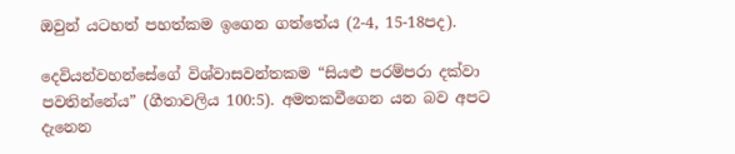ඔවුන් යටහත් පහත්කම ඉගෙන ගත්තේය (2-4, 15-18පද).

දෙවියන්වහන්සේගේ විශ්වාසවන්තකම “සියළු පරම්පරා දක්වා පවතින්නේය” (ගීතාවලිය 100:5). අමතකවීගෙන යන බව අපට දැනෙන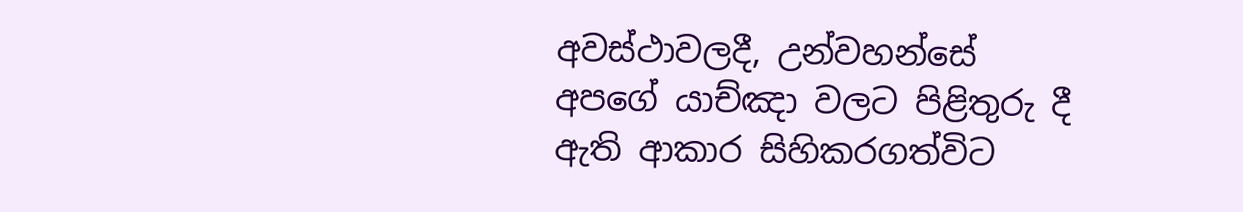අවස්ථාවලදී, උන්වහන්සේ අපගේ යාච්ඤා වලට පිළිතුරු දී ඇති ආකාර සිහිකරගත්විට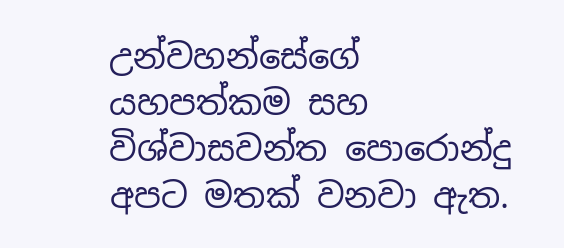උන්වහන්සේගේ යහපත්කම සහ විශ්වාසවන්ත පොරොන්දු අපට මතක් වනවා ඇත.